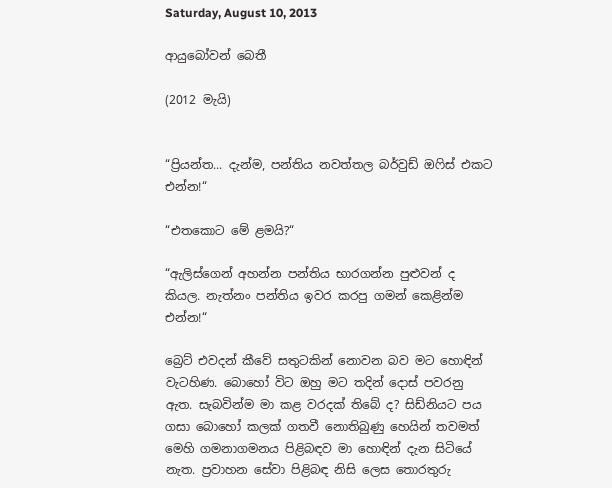Saturday, August 10, 2013

ආයුබෝවන් බෙතී

(2012 මැයි)


“ප්‍රියන්ත... දැන්ම, පන්තිය නවත්තල බර්වුඩ් ඔෆිස් එකට එන්න!“

“එතකොට මේ ළමයි?“

“ඇලිස්ගෙන් අහන්න පන්තිය භාරගන්න පුළුවන් ද කියල. නැත්නං පන්තිය ඉවර කරපු ගමන් කෙළින්ම එන්න!“

බ්‍රෙට් එවදන් කීවේ සතුටකින් නොවන බව මට හොඳින් වැටහිණ. බොහෝ විට ඔහු මට තදින් දොස් පවරනු ඇත. සැබවින්ම මා කළ වරදක් තිබේ ද? සිඩ්නියට පය ගසා බොහෝ කලක් ගතවී නොතිබුණු හෙයින් තවමත් මෙහි ගමනාගමනය පිළිබඳව මා හොඳින් දැන සිටියේ නැත. ප්‍රවාහන සේවා පිළිබඳ නිසි ලෙස තොරතුරු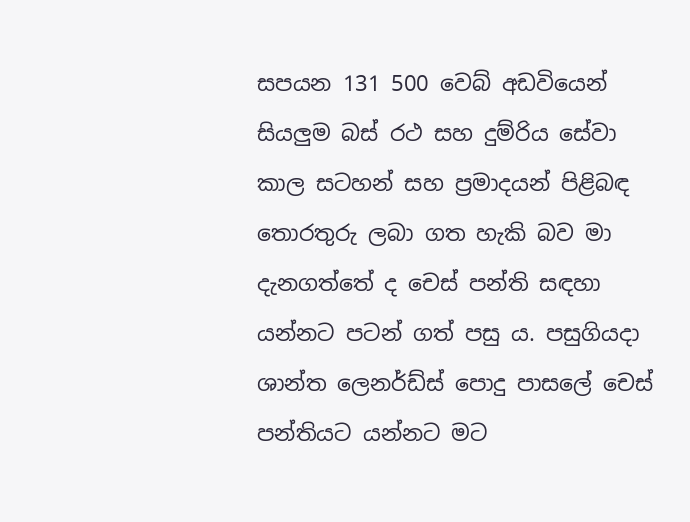සපයන 131 500 වෙබ් අඩවියෙන් සියලුම බස් රථ සහ දුම්රිය සේවා කාල සටහන් සහ ප්‍රමාදයන් පිළිබඳ තොරතුරු ලබා ගත හැකි බව මා දැනගත්තේ ද චෙස් පන්ති සඳහා යන්නට පටන් ගත් පසු ය. පසුගියදා ශාන්ත ලෙනර්ඩ්ස් පොදු පාසලේ චෙස් පන්තියට යන්නට මට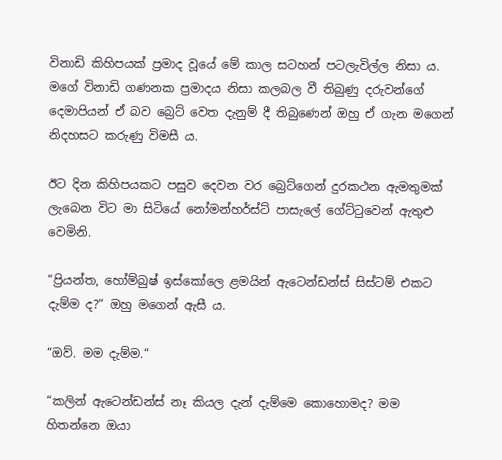විනාඩි කිහිපයක් ප්‍රමාද වූයේ මේ කාල සටහන් පටලැවිල්ල නිසා ය. මගේ විනාඩි ගණනක ප්‍රමාදය නිසා කලබල වී තිබුණු දරුවන්ගේ දෙමාපියන් ඒ බව බ්‍රෙට් වෙත දැනුම් දී තිබුණෙන් ඔහු ඒ ගැන මගෙන් නිදහසට කරුණු විමසී ය.

ඊට දින කිහිපයකට පසුව දෙවන වර බ්‍රෙට්ගෙන් දුරකථන ඇමතුමක් ලැබෙන විට මා සිටියේ නෝමන්හර්ස්ට් පාසැලේ ගේට්ටුවෙන් ඇතුළු වෙමිනි.

“ප්‍රියන්ත, හෝම්බුෂ් ඉස්කෝලෙ ළමයින් ඇටෙන්ඩන්ස් සිස්ටම් එකට දැම්ම ද?“ ඔහු මගෙන් ඇසී ය.

“ඔව්. මම දැම්ම.“

“කලින් ඇටෙන්ඩන්ස් නෑ කියල දැන් දැම්මෙ කොහොමද? මම හිතන්නෙ ඔයා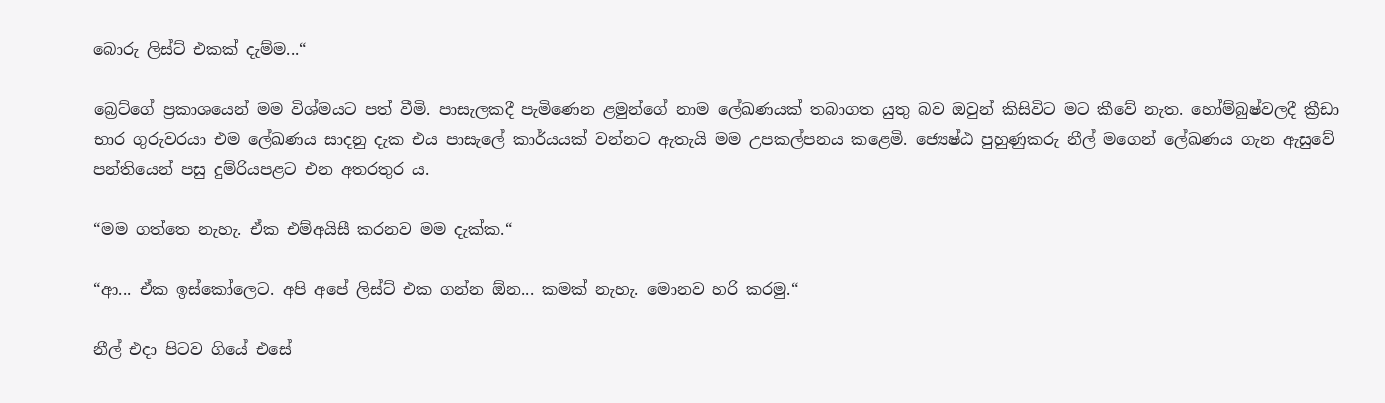බොරු ලිස්ට් එකක් දැම්ම...“

බ්‍රෙට්ගේ ප්‍රකාශයෙන් මම විශ්මයට පත් වීමි. පාසැලකදී පැමිණෙන ළමුන්ගේ නාම ලේඛණයක් තබාගත යුතු බව ඔවුන් කිසිවිට මට කීවේ නැත. හෝම්බුෂ්වලදී ක්‍රීඩා භාර ගුරුවරයා එම ලේඛණය සාදනු දැක එය පාසැලේ කාර්යයක් වන්නට ඇතැයි මම උපකල්පනය කළෙමි. ජ්‍යෙෂ්ඨ පුහුණුකරු නීල් මගෙන් ලේඛණය ගැන ඇසුවේ පන්තියෙන් පසු දුම්රියපළට එන අතරතුර ය‍.

“මම ගත්තෙ නැහැ. ඒක එම්අයිසී කරනව මම දැක්ක.“

“ආ... ඒක ඉස්කෝලෙට. අපි අපේ ලිස්ට් එක ගන්න ඕන... කමක් නැහැ. මොනව හරි කරමු.“

නීල් එදා පිටව ගියේ එසේ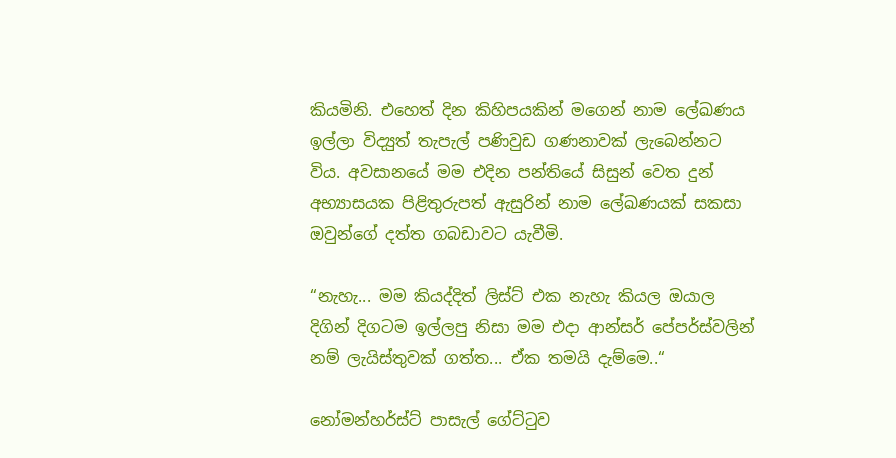කියමිනි. එහෙත් දින කිහිපයකින් මගෙන් නාම ලේඛණය ඉල්ලා විද්‍යුත් තැපැල් පණිවුඩ ගණනාවක් ලැබෙන්නට විය. අවසානයේ මම එදින පන්තියේ සිසුන් වෙත දුන් අභ්‍යාසයක පිළිතුරුපත් ඇසුරින් නාම ලේඛණයක් සකසා ඔවුන්ගේ දත්ත ගබඩාවට යැවීමි.

“නැහැ... මම කියද්දිත් ලිස්ට් එක නැහැ කියල ඔයාල දිගින් දිගටම ඉල්ලපු නිසා මම එදා ආන්සර් පේපර්ස්වලින් නම් ලැයිස්තුවක් ගත්ත... ඒක තමයි දැම්මෙ..“

නෝමන්හර්ස්ට් පාසැල් ගේට්ටුව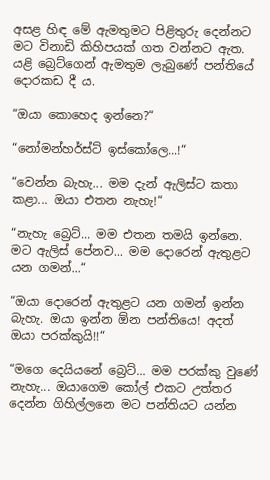අසළ හිඳ මේ ඇමතුමට පිළිතුරු දෙන්නට මට විනාඩි කිහිපයක් ගත වන්නට ඇත. යළි බ්‍රෙට්ගෙන් ඇමතුම ලැබුණේ පන්තියේ දොරකඩ දී ය.

“ඔයා කොහෙද ඉන්නෙ?“

“නෝමන්හර්ස්ට් ඉස්කෝලෙ...!“

“වෙන්න බැහැ... මම දැන් ඇලිස්ට කතා කළා... ඔයා එතන නැහැ!“

“නැහැ බ්‍රෙට්... මම එතන තමයි ඉන්නෙ. මට ඇලිස් පේනව... මම දොරෙන් ඇතුළට යන ගමන්...“

“ඔයා දොරෙන් ඇතුළට යන ගමන් ඉන්න බැහැ. ඔයා ඉන්න ඕන පන්තියෙ! අදත් ඔයා පරක්කුයි!!“

“මගෙ දෙයියනේ බ්‍රෙට්... මම පරක්කු වුණේ නැහැ... ඔයාගෙම කෝල් එකට උත්තර දෙන්න ගිහිල්ලනෙ මට පන්තියට යන්න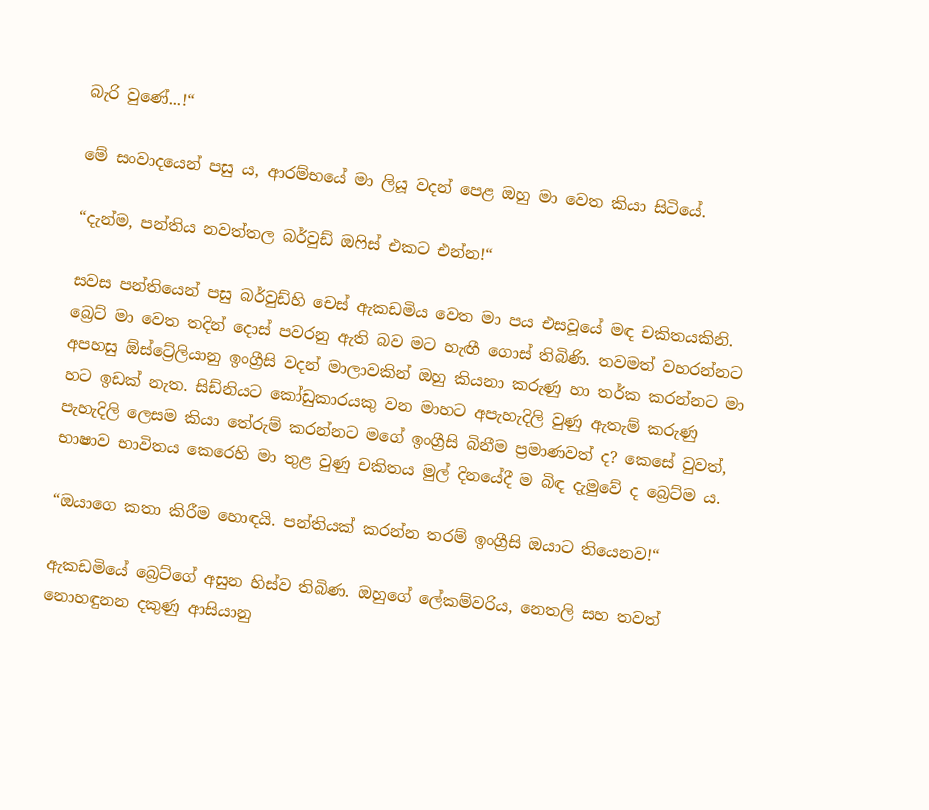බැරි වුණේ...!“

මේ සංවාදයෙන් පසු ය, ආරම්භයේ මා ලියූ වදන් පෙළ ඔහු මා වෙත කියා සිටියේ.

“දැන්ම, පන්තිය නවත්තල බර්වුඩ් ඔෆිස් එකට එන්න!“

සවස පන්තියෙන් පසු බර්වුඩ්හි චෙස් ඇකඩමිය වෙත මා පය එසවූයේ මඳ චකිතයකිනි. බ්‍රෙට් මා වෙත තදින් දොස් පවරනු ඇති බව මට හැඟී ගොස් තිබිණි. තවමත් වහරන්නට අපහසු ඕස්ට්‍රේලියානු ඉංග්‍රීසි වදන් මාලාවකින් ඔහු කියනා කරුණු හා තර්ක කරන්නට මා හට ඉඩක් නැත. සිඩ්නියට කෝඩුකාරයකු වන මාහට අපැහැදිලි වුණු ඇතැම් කරුණු පැහැදිලි ලෙසම කියා තේරුම් කරන්නට මගේ ඉංග්‍රීසි බිනීම ප්‍රමාණවත් ද? කෙසේ වුවත්, භාෂාව භාවිතය කෙරෙහි මා තුළ වුණු චකිතය මුල් දිනයේදී ම බිඳ දැමුවේ ද බ්‍රෙට්ම ය.

“ඔයාගෙ කතා කිරීම හොඳයි. පන්තියක් කරන්න තරම් ඉංග්‍රීසි ඔයාට තියෙනව!“

ඇකඩමියේ බ්‍රෙට්ගේ අසුන හිස්ව තිබිණ. ඔහුගේ ලේකම්වරිය, නෙතලි සහ තවත් නොහඳුනන දකුණු ආසියානු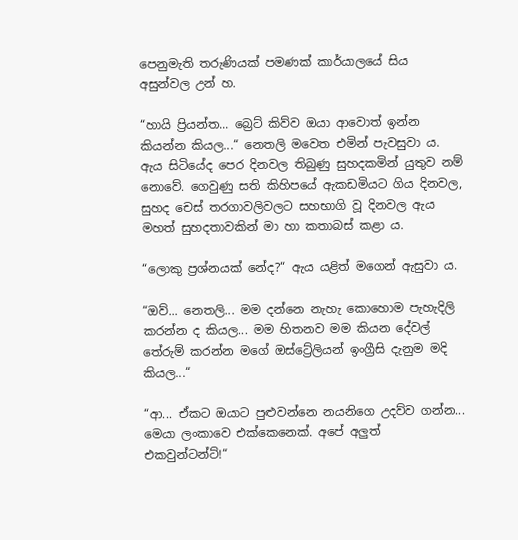පෙනුමැති තරුණියක් පමණක් කාර්යාලයේ සිය අසුන්වල උන් හ.

“හායි ප්‍රියන්ත... බ්‍රෙට් කිව්ව ඔයා ආවොත් ඉන්න කියන්න කියල...“ නෙතලි මවෙත එමින් පැවසුවා ය. ඇය සිටියේද පෙර දිනවල තිබුණු සුහදකමින් යුතුව නම් නොවේ. ගෙවුණු සති කිහිපයේ ඇකඩමියට ගිය දිනවල, සුහද චෙස් තරගාවලිවලට සහභාගි වූ දිනවල ඇය මහත් සුහදතාවකින් මා හා කතාබස් කළා ය.

“ලොකු ප්‍රශ්නයක් නේද?“ ඇය යළිත් මගෙන් ඇසුවා ය.

“ඔව්... නෙතලි... මම දන්නෙ නැහැ කොහොම පැහැදිලි කරන්න ද කියල... මම හිතනව මම කියන දේවල් තේරුම් කරන්න මගේ ඔස්ට්‍රේලියන් ඉංග්‍රීසි දැනුම මදි කියල...“

“ආ... ඒකට ඔයාට පුළුවන්නෙ නයනිගෙ උදව්ව ගන්න... මෙයා ලංකාවෙ එක්කෙනෙක්. අපේ අලුත් එකවුන්ටන්ට්!“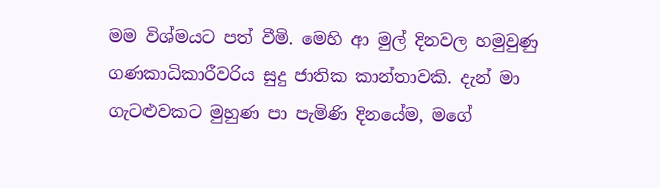මම විශ්මයට පත් වීමි. මෙහි ආ මුල් දිනවල හමුවුණු ගණකාධිකාරීවරිය සුදු ජාතික කාන්තාවකි. දැන් මා ගැටළුවකට මුහුණ පා පැමිණි දිනයේම, මගේ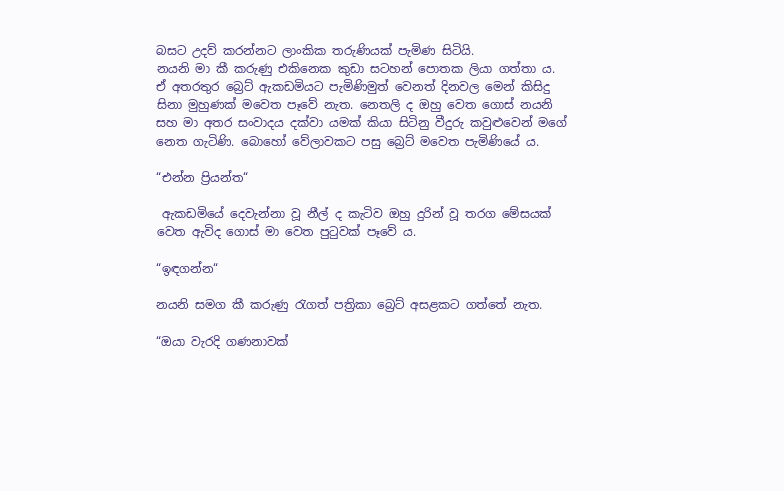බසට උදව් කරන්නට ලාංකික තරුණියක් පැමිණ සිටියි.
නයනි මා කී කරුණු එකිනෙක කුඩා සටහන් පොතක ලියා ගත්තා ය. ඒ අතරතුර බ්‍රෙට් ඇකඩමියට පැමිණිමුත් වෙනත් දිනවල මෙන් කිසිදු සිනා මුහුණක් මවෙත පෑවේ නැත. නෙතලි ද ඔහු වෙත ගොස් නයනි සහ මා අතර සංවාදය දක්වා යමක් කියා සිටිනු වීදුරු කවුළුවෙන් මගේ නෙත ගැටිණි. බොහෝ වේලාවකට පසු බ්‍රෙට් මවෙත පැමිණියේ ය.

“එන්න ප්‍රියන්ත“

 ඇකඩමියේ දෙවැන්නා වූ නීල් ද කැටිව ඔහු දුරින් වූ තරග මේසයක් වෙත ඇවිද ගොස් මා වෙත පුටුවක් පෑවේ ය.

“ඉඳගන්න“

නයනි සමග කී කරුණු රැගත් පත්‍රිකා බ්‍රෙට් අසළකට ගත්තේ නැත‍.

“ඔයා වැරදි ගණනාවක්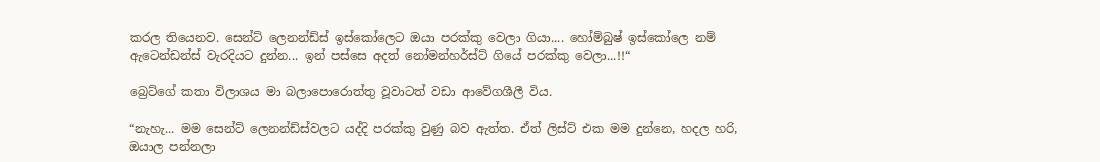කරල තියෙනව. සෙන්ට් ලෙනන්ඩ්ස් ඉස්කෝලෙට ඔයා පරක්කු වෙලා ගියා.... හෝම්බුෂ් ඉස්කෝලෙ නම් ඇටෙන්ඩන්ස් වැරදියට දුන්න... ඉන් පස්සෙ අදත් නෝමන්හර්ස්ට් ගියේ පරක්කු වෙලා...!!“

බ්‍රෙට්ගේ කතා විලාශය මා බලාපොරොත්තු වූවාටත් වඩා ආවේගශීලී විය.

“නැහැ... මම සෙන්ට් ලෙනන්ඩ්ස්වලට යද්දි පරක්කු වුණු බව ඇත්ත. ඒත් ලිස්ට් එක මම දුන්නෙ, හදල හරි, ඔයාල පන්නලා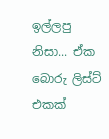ඉල්ලපු නිසා... ඒක බොරු ලිස්ට් එකක්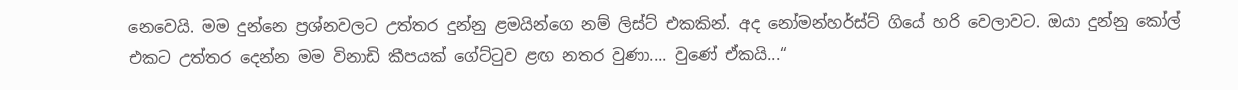නෙවෙයි. මම දුන්නෙ ප්‍රශ්නවලට උත්තර දුන්නු ළමයින්ගෙ නම් ලිස්ට් එකකින්. අද නෝමන්හර්ස්ට් ගියේ හරි වෙලාවට. ඔයා දුන්නු කෝල් එකට උත්තර දෙන්න මම විනාඩි කීපයක් ගේට්ටුව ළඟ නතර වුණා.... වුණේ ඒකයි...“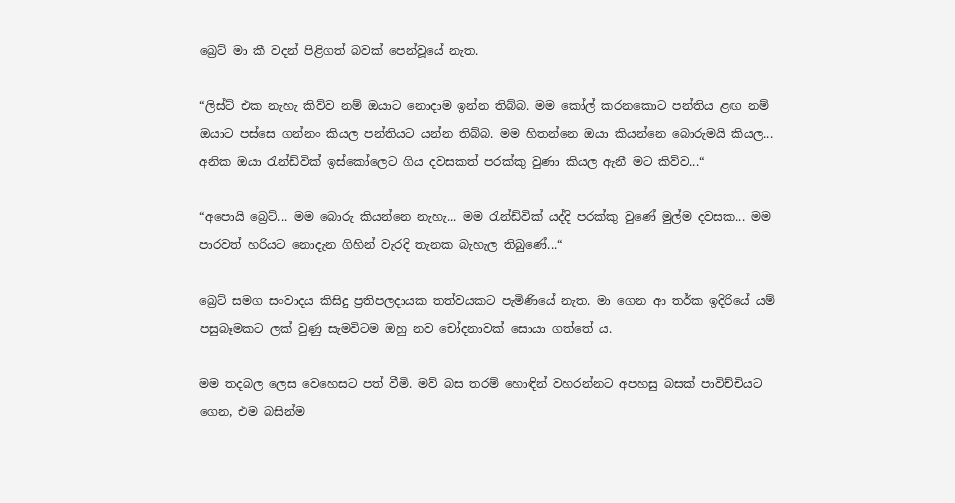බ්‍රෙට් මා කී වදන් පිළිගත් බවක් පෙන්වූයේ නැත.

“ලිස්ට් එක නැහැ කිව්ව නම් ඔයාට නොදාම ඉන්න තිබ්බ. මම කෝල් කරනකොට පන්තිය ළඟ නම් ඔයාට පස්සෙ ගන්නං කියල පන්තියට යන්න තිබ්බ‍. මම හිතන්නෙ ඔයා කියන්නෙ බොරුමයි කියල... අනික ඔයා රැන්ඩ්වික් ඉස්කෝලෙට ගිය දවසකත් පරක්කු වුණා කියල ඇනී මට කිව්ව...“

“අපොයි බ්‍රෙට්... මම බොරු කියන්නෙ නැහැ... මම රැන්ඩ්වික් යද්දි පරක්කු වුණේ මුල්ම දවසක... මම පාරවත් හරියට නොදැන ගිහින් වැරදි තැනක බැහැල තිබුණේ...“

බ්‍රෙට් සමග සංවාදය කිසිදු ප්‍රතිපලදායක තත්වයකට පැමිණියේ නැත. මා ගෙන ආ තර්ක ඉදිරියේ යම් පසුබෑමකට ලක් වුණු සැමවිටම ඔහු නව චෝදනාවක් සොයා ගත්තේ ය.

මම තදබල ලෙස වෙහෙසට පත් වීමි. මව් බස තරම් හොඳින් වහරන්නට අපහසු බසක් පාවිච්චියට ගෙන, එම බසින්ම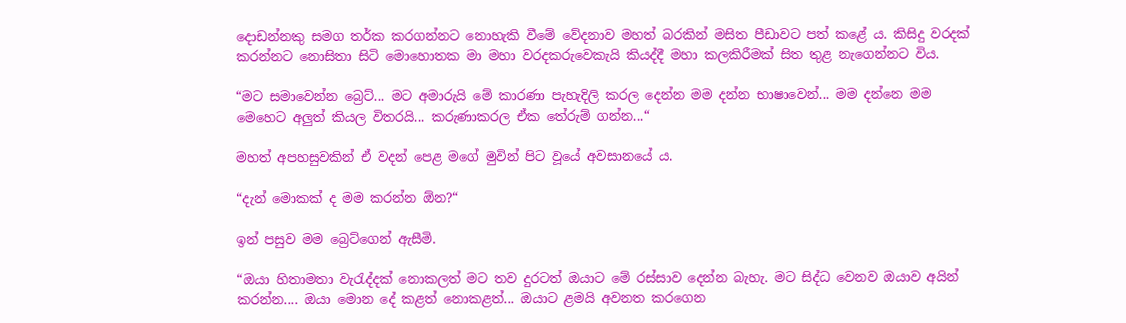දොඩන්නකු සමග තර්ක කරගන්නට නොහැකි වීමේ වේදනාව මහත් බරකින් මසිත පීඩාවට පත් කළේ ය. කිසිදු වරදක් කරන්නට නොසිතා සිටි මොහොතක මා මහා වරදකරුවෙකැයි කියද්දී මහා කලකිරීමක් සිත තුළ නැගෙන්නට විය.

“මට සමාවෙන්න බ්‍රෙට්... මට අමාරුයි මේ කාරණා පැහැදිලි කරල දෙන්න මම දන්න භාෂාවෙන්... මම දන්නෙ මම මෙහෙට අලුත් කියල විතරයි... කරුණාකරල ඒක තේරුම් ගන්න...“

මහත් අපහසුවකින් ඒ වදන් පෙළ මගේ මුවින් පිට වූයේ අවසානයේ ය.

“දැන් මොකක් ද මම කරන්න ඕන?“

ඉන් පසුව මම බ්‍රෙට්ගෙන් ඇසීමි.

“ඔයා හිතාමතා වැරැද්දක් නොකලත් මට තව දුරටත් ඔයාට මේ රස්සාව දෙන්න බැහැ. මට සිද්ධ වෙනව ඔයාව අයින් කරන්න.... ඔයා මොන දේ කළත් නොකළත්... ඔයාට ළමයි අවනත කරගෙන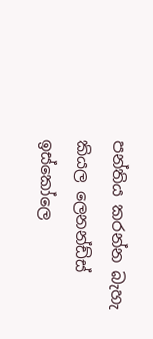පන්තිය කරන්න බැහැ කියල ලෙනන්ඩ්ස් ඉස්කෝලෙ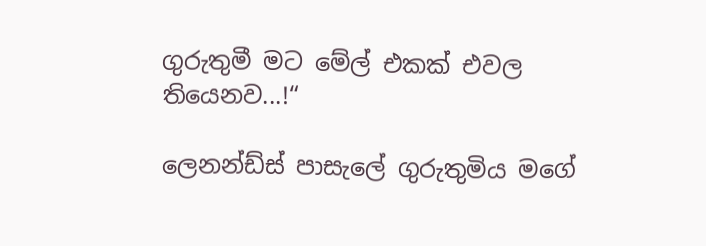ගුරුතුමී මට මේල් එකක් එවල තියෙනව...!“

ලෙනන්ඩ්ස් පාසැලේ ගුරුතුමිය මගේ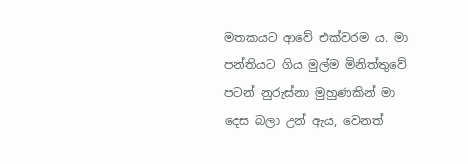මතකයට ආවේ එක්වරම ය. මා පන්තියට ගිය මුල්ම මිනිත්තුවේ පටන් නුරුස්නා මුහුණකින් මා දෙස බලා උන් ඇය, වෙනත්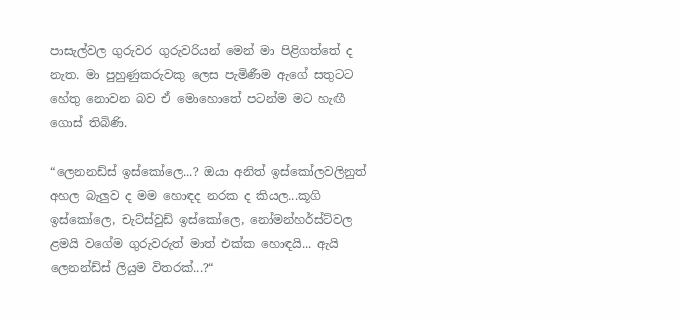පාසැල්වල ගුරුවර ගුරුවරියන් මෙන් මා පිළිගත්තේ ද නැත. මා පුහුණුකරුවකු ලෙස පැමිණීම ඇගේ සතුටට හේතු නොවන බව ඒ මොහොතේ පටන්ම මට හැඟී ගොස් තිබිණි.

“ලෙනනඩ්ස් ඉස්කෝලෙ...? ඔයා අනිත් ඉස්කෝලවලිනුත් අහල බැලුව ද මම හොඳද නරක ද කියල...කූගි ඉස්කෝලෙ, චැට්ස්වුඩ් ඉස්කෝලෙ, නෝමන්හර්ස්ට්වල ළමයි වගේම ගුරුවරුත් මාත් එක්ක හොඳයි... ඇයි ලෙනන්ඩ්ස් ලියුම විතරක්...?“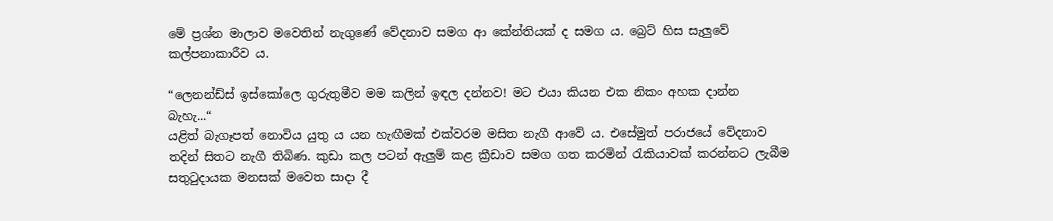මේ ප්‍රශ්න මාලාව මවෙතින් නැගුණේ වේදනාව සමග ආ කේන්තියක් ද සමග ය. බ්‍රෙට් හිස සැලුවේ කල්පනාකාරීව ය.

“ලෙනන්ඩ්ස් ඉස්කෝලෙ ගුරුතුමීව මම කලින් ඉඳල දන්නව! මට එයා කියන එක නිකං අහක දාන්න බැහැ...“
යළිත් බැගෑපත් නොවිය යුතු ය යන හැඟීමක් එක්වරම මසිත නැගී ආවේ ය. එසේමුත් පරාජයේ වේදනාව තදින් සිතට නැගී තිබිණ. කුඩා කල පටන් ඇලුම් කළ ක්‍රීඩාව සමග ගත කරමින් රැකියාවක් කරන්නට ලැබීම සතුටුදායක මනසක් මවෙත සාදා දී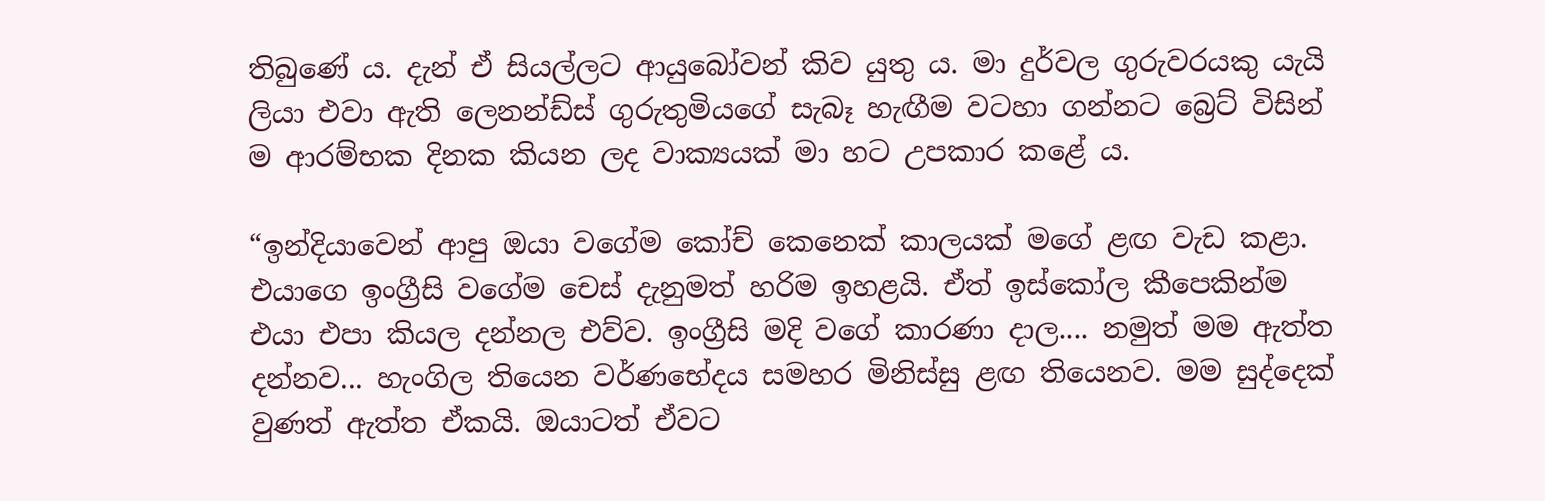තිබුණේ ය. දැන් ඒ සියල්ලට ආයුබෝවන් කිව යුතු ය. මා දුර්වල ගුරුවරයකු යැයි ලියා එවා ඇති ලෙනන්ඩ්ස් ගුරුතුමියගේ සැබෑ හැඟීම වටහා ගන්නට බ්‍රෙට් විසින් ම ආරම්භක දිනක කියන ලද වාක්‍යයක් මා හට උපකාර කළේ ය.

“ඉන්දියාවෙන් ආපු ඔයා වගේම කෝච් කෙනෙක් කාලයක් මගේ ළඟ වැඩ කළා. එයාගෙ ඉංග්‍රීසි වගේම චෙස් දැනුමත් හරිම ඉහළයි. ඒත් ඉස්කෝල කීපෙකින්ම එයා එපා කියල දන්නල එව්ව. ඉංග්‍රීසි මදි වගේ කාරණා දාල.... නමුත් මම ඇත්ත දන්නව... හැංගිල තියෙන වර්ණභේදය සමහර මිනිස්සු ළඟ තියෙනව. මම සුද්දෙක් වුණත් ඇත්ත ඒකයි. ඔයාටත් ඒවට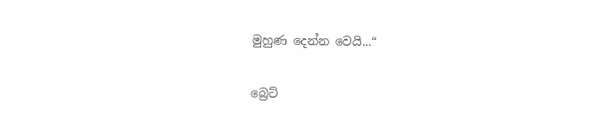මුහුණ දෙන්න වෙයි...“

බ්‍රෙට්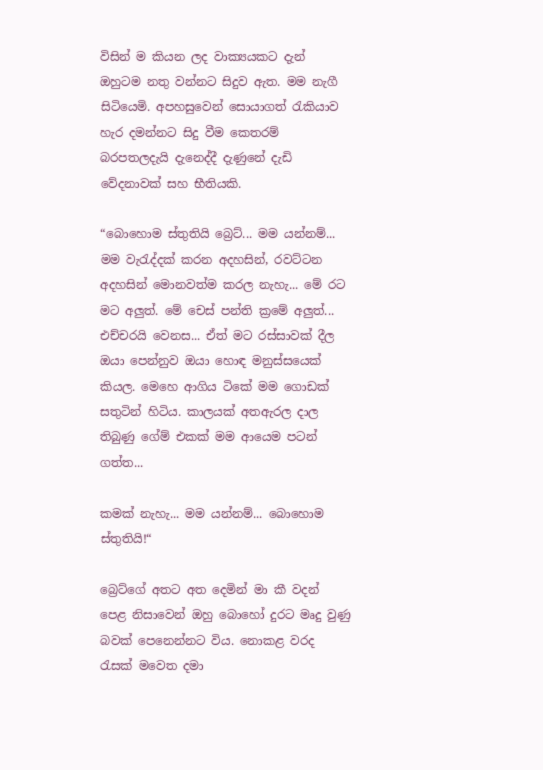විසින් ම කියන ලද වාක්‍යයකට දැන් ඔහුටම නතු වන්නට සිදුව ඇත. මම නැගී සිටියෙමි. අපහසුවෙන් සොයාගත් රැකියාව හැර දමන්නට සිදු වීම කෙතරම් බරපතලදැයි දැනෙද්දී දැණුනේ දැඩි වේදනාවක් සහ භීතියකි.

“බොහොම ස්තුතියි බ්‍රෙට්... මම යන්නම්... මම වැරැද්දක් කරන අදහසින්, රවට්ටන අදහසින් මොනවත්ම කරල නැහැ... මේ රට මට අලුත්. මේ චෙස් පන්ති ක්‍රමේ අලුත්... එච්චරයි වෙනස... ඒත් මට රස්සාවක් දීල ඔයා පෙන්නුව ඔයා හොඳ මනුස්සයෙක් කියල. මෙහෙ ආගිය ටිකේ මම ගොඩක් සතුටින් හිටිය. කාලයක් අතඇරල දාල තිබුණු ගේම් එකක් මම ආයෙම පටන් ගත්ත...

කමක් නැහැ... මම යන්නම්... බොහොම ස්තුතියි!“

බ්‍රෙට්ගේ අතට අත දෙමින් මා කී වදන් පෙළ නිසාවෙන් ඔහු බොහෝ දුරට මෘදු වුණු බවක් පෙනෙන්නට විය. නොකළ වරද රැසක් මවෙත දමා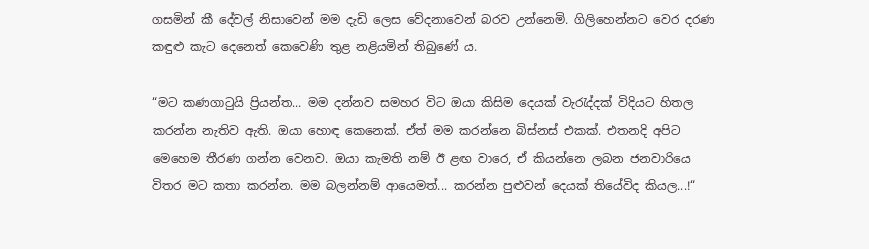ගසමින් කී දේවල් නිසාවෙන් මම දැඩි ලෙස වේදනාවෙන් බරව උන්නෙමි. ගිලිහෙන්නට වෙර දරණ කඳුළු කැට දෙනෙත් කෙවෙණි තුළ නළියමින් තිබුණේ ය.

“මට කණගාටුයි ප්‍රියන්ත... මම දන්නව සමහර විට ඔයා කිසිම දෙයක් වැරැද්දක් විදියට හිතල කරන්න නැතිව ඇති. ඔයා හොඳ කෙනෙක්. ඒත් මම කරන්නෙ බිස්නස් එකක්. එතනදි අපිට මෙහෙම තීරණ ගන්න වෙනව. ඔයා කැමති නම් ඊ ළඟ වාරෙ, ඒ කියන්නෙ ලබන ජනවාරියෙ විතර මට කතා කරන්න. මම බලන්නම් ආයෙමත්... කරන්න පුළුවන් දෙයක් තියේවිද කියල...!“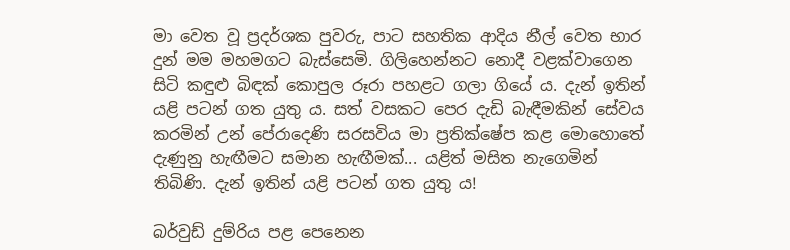මා වෙත වූ ප්‍රදර්ශක පුවරු, පාට සහතික ආදිය නීල් වෙත භාර දුන් මම මහමගට බැස්සෙමි. ගිලිහෙන්නට නොදී වළක්වාගෙන සිටි කඳුළු බිඳක් කොපුල රූරා පහළට ගලා ගියේ ය. දැන් ඉතින් යළි පටන් ගත යුතු ය. සත් වසකට පෙර දැඩි බැඳීමකින් සේවය කරමින් උන් පේරාදෙණි සරසවිය මා ප්‍රතික්ෂේප කළ මොහොතේ දැණුනු හැඟීමට සමාන හැඟීමක්... යළිත් මසිත නැගෙමින් තිබිණි. දැන් ඉතින් යළි පටන් ගත යුතු ය!

බර්වුඩ් දුම්රිය පළ පෙනෙන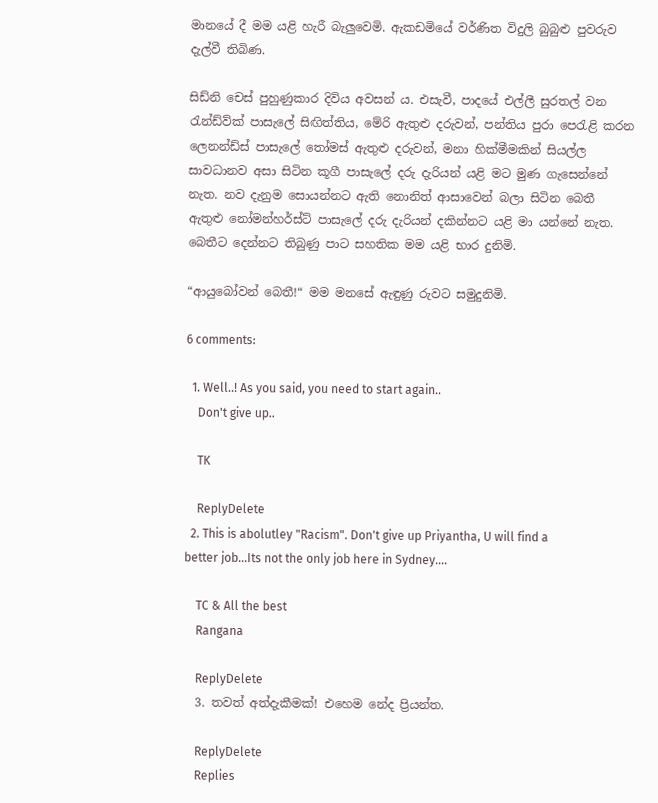මානයේ දී මම යළි හැරී බැලුවෙමි. ඇකඩමියේ වර්ණිත විදුලි බුබුළු පුවරුව දැල්වී තිබිණ.

සිඩ්නි චෙස් පුහුණුකාර දිවිය අවසන් ය. එසැවී, පාදයේ එල්ලී සුරතල් වන රැන්ඩ්ව්ක් පාසැලේ සිඟිත්තිය, මේරි ඇතුළු දරුවන්, පන්තිය පුරා පෙරැළි කරන ලෙනන්ඩ්ස් පාසැලේ තෝමස් ඇතුළු දරුවන්, මනා හික්මීමකින් සියල්ල සාවධානව අසා සිටින කූගී පාසැලේ දරු දැරියන් යළි මට මුණ ගැසෙන්නේ නැත. නව දැනුම සොයන්නට ඇති නොනිත් ආසාවෙන් බලා සිටින බෙතී ඇතුළු නෝමන්හර්ස්ට් පාසැලේ දරු දැරියන් දකින්නට යළි මා යන්නේ නැත‍. බෙතීට දෙන්නට තිබුණු පාට සහතික මම යළි භාර දුනිමි.

“ආයුබෝවන් බෙතී!“ මම මනසේ ඇඳුණු රුවට සමුදුනිමි.

6 comments:

  1. Well..! As you said, you need to start again..
    Don't give up..

    TK

    ReplyDelete
  2. This is abolutley "Racism". Don't give up Priyantha, U will find a better job...Its not the only job here in Sydney....

    TC & All the best
    Rangana

    ReplyDelete
  3. තවත් අත්දැකීමක්! එහෙම නේද ප්‍රියන්ත.

    ReplyDelete
    Replies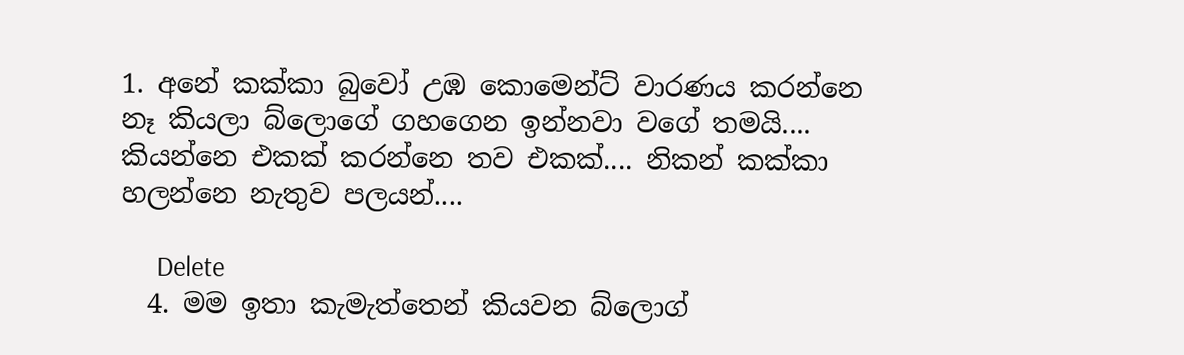1. අනේ කක්කා බුවෝ උඹ කොමෙන්ට් වාරණය කරන්නෙ නෑ කියලා බ්ලොගේ ගහගෙන ඉන්නවා වගේ තමයි.... කියන්නෙ එකක් කරන්නෙ තව එකක්.... නිකන් කක්කා හලන්නෙ නැතුව පලයන්....

      Delete
  4. මම ඉතා කැමැත්තෙන් කියවන බ්ලොග්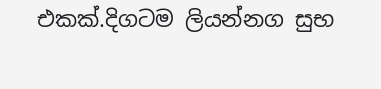එකක්.දිගටම ලියන්නග සුභ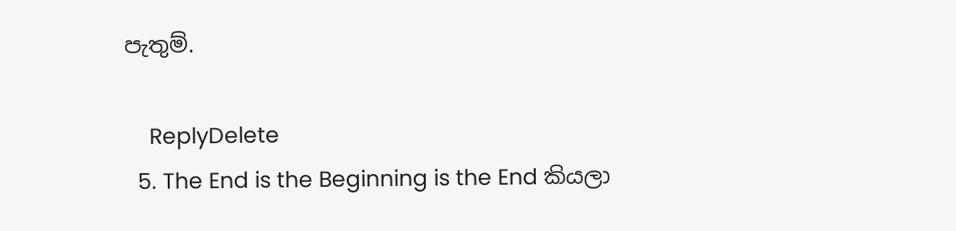පැතුම්.

    ReplyDelete
  5. The End is the Beginning is the End කියලා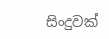සිංදුවක්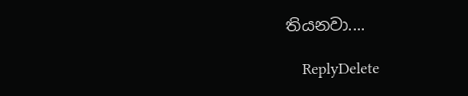තියනවා....

    ReplyDelete